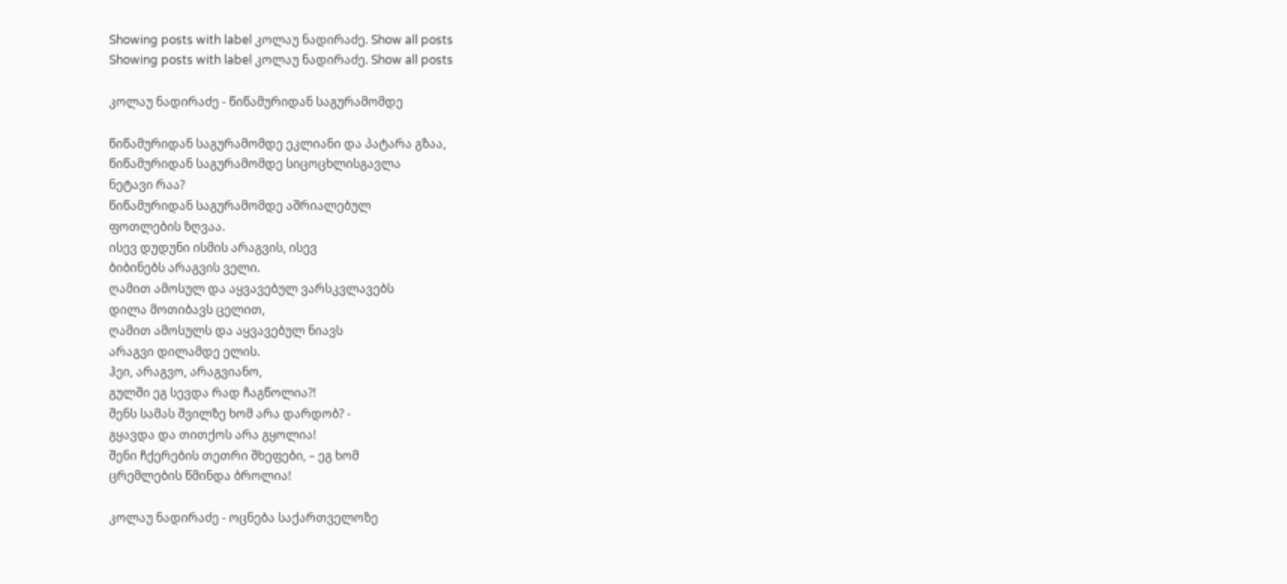Showing posts with label კოლაუ ნადირაძე. Show all posts
Showing posts with label კოლაუ ნადირაძე. Show all posts

კოლაუ ნადირაძე - წიწამურიდან საგურამომდე

წიწამურიდან საგურამომდე ეკლიანი და პატარა გზაა,
წიწამურიდან საგურამომდე სიცოცხლისგავლა
ნეტავი რაა?
წიწამურიდან საგურამომდე აშრიალებულ
ფოთლების ზღვაა.
ისევ დუდუნი ისმის არაგვის, ისევ
ბიბინებს არაგვის ველი.
ღამით ამოსულ და აყვავებულ ვარსკვლავებს
დილა მოთიბავს ცელით,
ღამით ამოსულს და აყვავებულ ნიავს
არაგვი დილამდე ელის.
ჰეი, არაგვო, არაგვიანო,
გულში ეგ სევდა რად ჩაგწოლია?!
შენს სამას შვილზე ხომ არა დარდობ? -
გყავდა და თითქოს არა გყოლია!
შენი ჩქერების თეთრი შხეფები, – ეგ ხომ
ცრემლების წმინდა ბროლია!

კოლაუ ნადირაძე - ოცნება საქართველოზე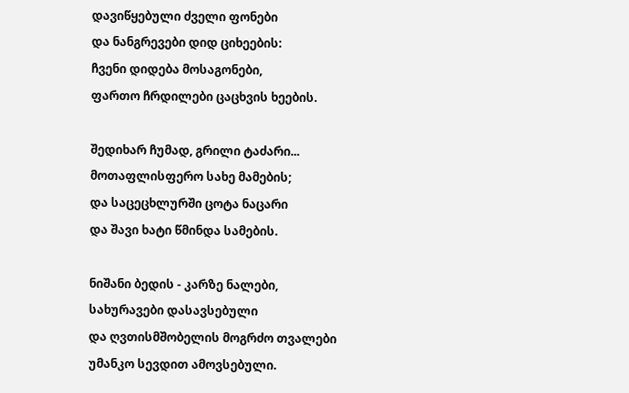დავიწყებული ძველი ფონები
და ნანგრევები დიდ ციხეების:
ჩვენი დიდება მოსაგონები,
ფართო ჩრდილები ცაცხვის ხეების.

შედიხარ ჩუმად, გრილი ტაძარი...
მოთაფლისფერო სახე მამების;
და საცეცხლურში ცოტა ნაცარი
და შავი ხატი წმინდა სამების.

ნიშანი ბედის - კარზე ნალები,
სახურავები დასავსებული
და ღვთისმშობელის მოგრძო თვალები
უმანკო სევდით ამოვსებული.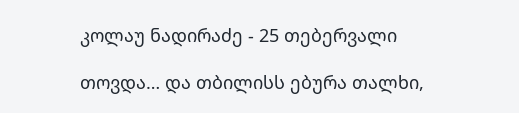კოლაუ ნადირაძე - 25 თებერვალი

თოვდა… და თბილისს ებურა თალხი,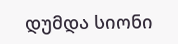დუმდა სიონი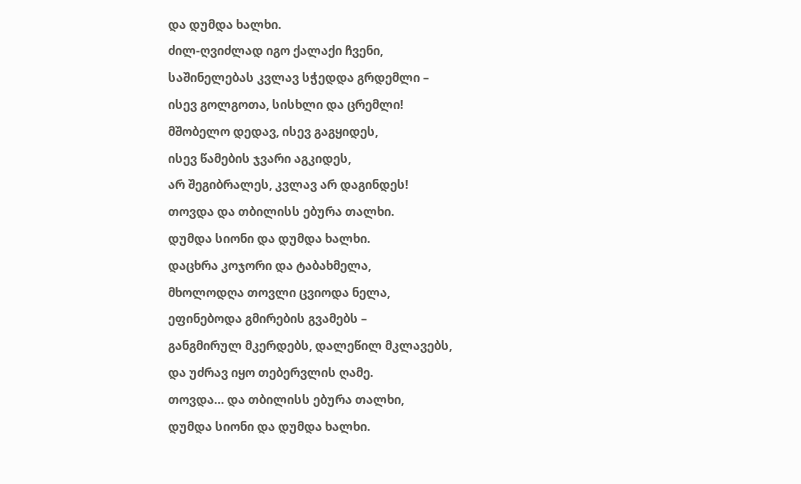და დუმდა ხალხი.
ძილ-ღვიძლად იგო ქალაქი ჩვენი,
საშინელებას კვლავ სჭედდა გრდემლი –
ისევ გოლგოთა, სისხლი და ცრემლი!
მშობელო დედავ, ისევ გაგყიდეს,
ისევ წამების ჯვარი აგკიდეს,
არ შეგიბრალეს, კვლავ არ დაგინდეს!
თოვდა და თბილისს ებურა თალხი.
დუმდა სიონი და დუმდა ხალხი.
დაცხრა კოჯორი და ტაბახმელა,
მხოლოდღა თოვლი ცვიოდა ნელა,
ეფინებოდა გმირების გვამებს –
განგმირულ მკერდებს, დალეწილ მკლავებს,
და უძრავ იყო თებერვლის ღამე.
თოვდა… და თბილისს ებურა თალხი,
დუმდა სიონი და დუმდა ხალხი.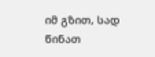იმ გზით, სად წინათ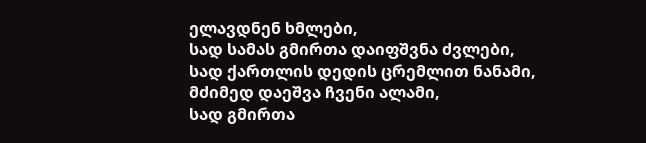ელავდნენ ხმლები,
სად სამას გმირთა დაიფშვნა ძვლები,
სად ქართლის დედის ცრემლით ნანამი,
მძიმედ დაეშვა ჩვენი ალამი,
სად გმირთა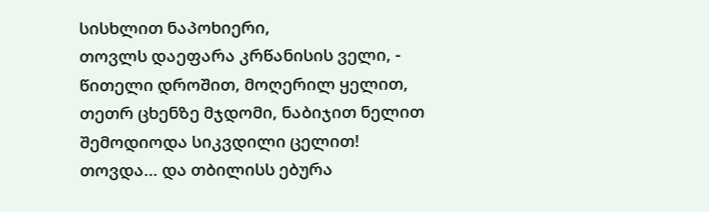სისხლით ნაპოხიერი,
თოვლს დაეფარა კრწანისის ველი, -
წითელი დროშით, მოღერილ ყელით,
თეთრ ცხენზე მჯდომი, ნაბიჯით ნელით
შემოდიოდა სიკვდილი ცელით!
თოვდა… და თბილისს ებურა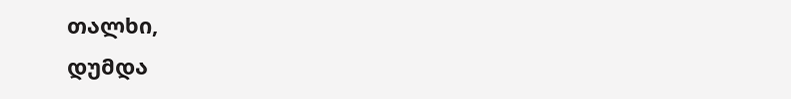თალხი,
დუმდა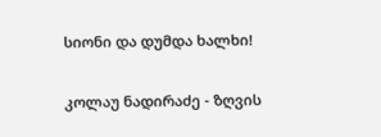სიონი და დუმდა ხალხი!

კოლაუ ნადირაძე - ზღვის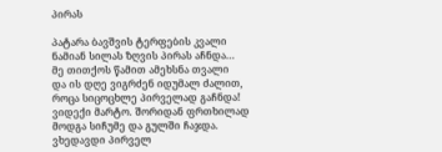პირას

პატარა ბავშვის ტერფების კვალი
ნამიან სილას ზღვის პირას აჩნდა...
მე თითქოს წამით ამეხსნა თვალი
და ის დღე ვიგრძენ იდუმალ ძალით,
როცა სიცოცხლე პირველად გაჩნდა!
ვიდექი მარტო. შორიდან ფრთხილად
მოდგა სიჩუმე და გულში ჩაჯდა.
ვხედავდი პირველ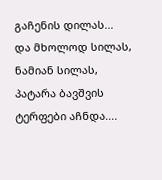გაჩენის დილას...
და მხოლოდ სილას, ნამიან სილას,
პატარა ბავშვის ტერფები აჩნდა....